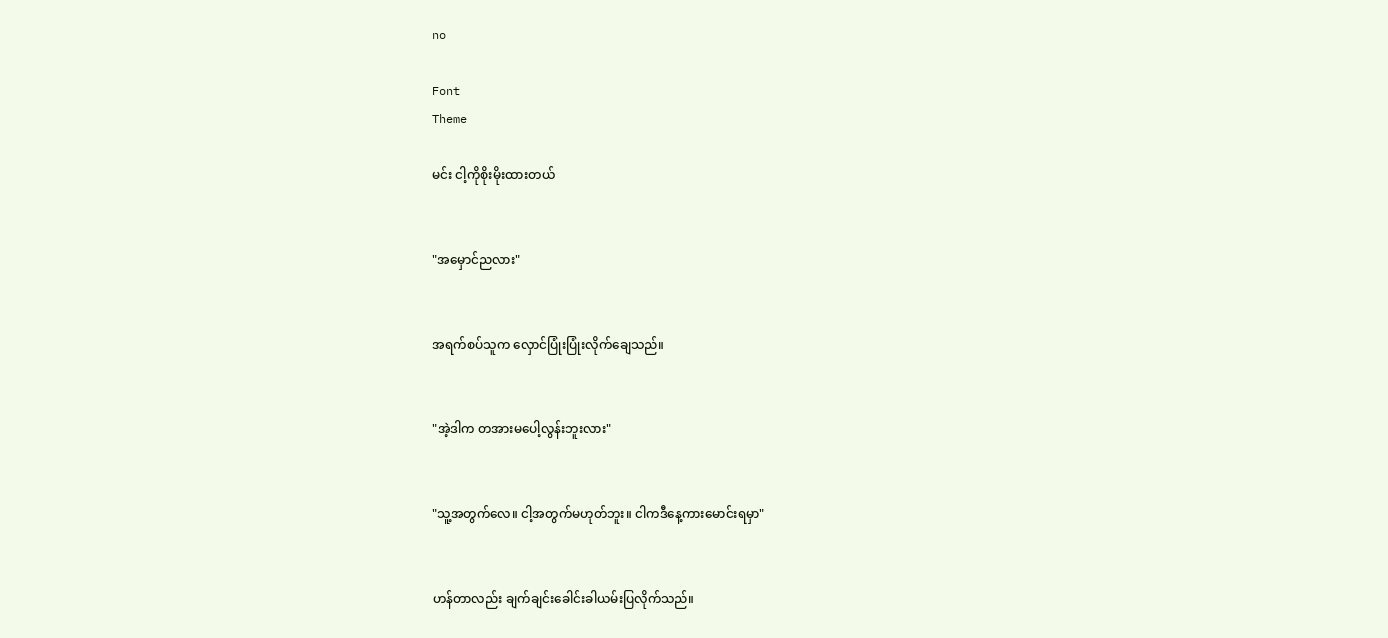no

Font
Theme

မင်း ငါ့ကိုစိုးမိုးထားတယ်


"အမှောင်ညလား"


အရက်စပ်သူက လှောင်ပြုံးပြုံးလိုက်ချေသည်။


"အဲ့ဒါက တအားမပေါ့လွန်းဘူးလား"


"သူ့အတွက်လေ။ ငါ့အတွက်မဟုတ်ဘူး။ ငါကဒီနေ့ကားမောင်းရမှာ"


ဟန်တာလည်း ချက်ချင်းခေါင်းခါယမ်းပြလိုက်သည်။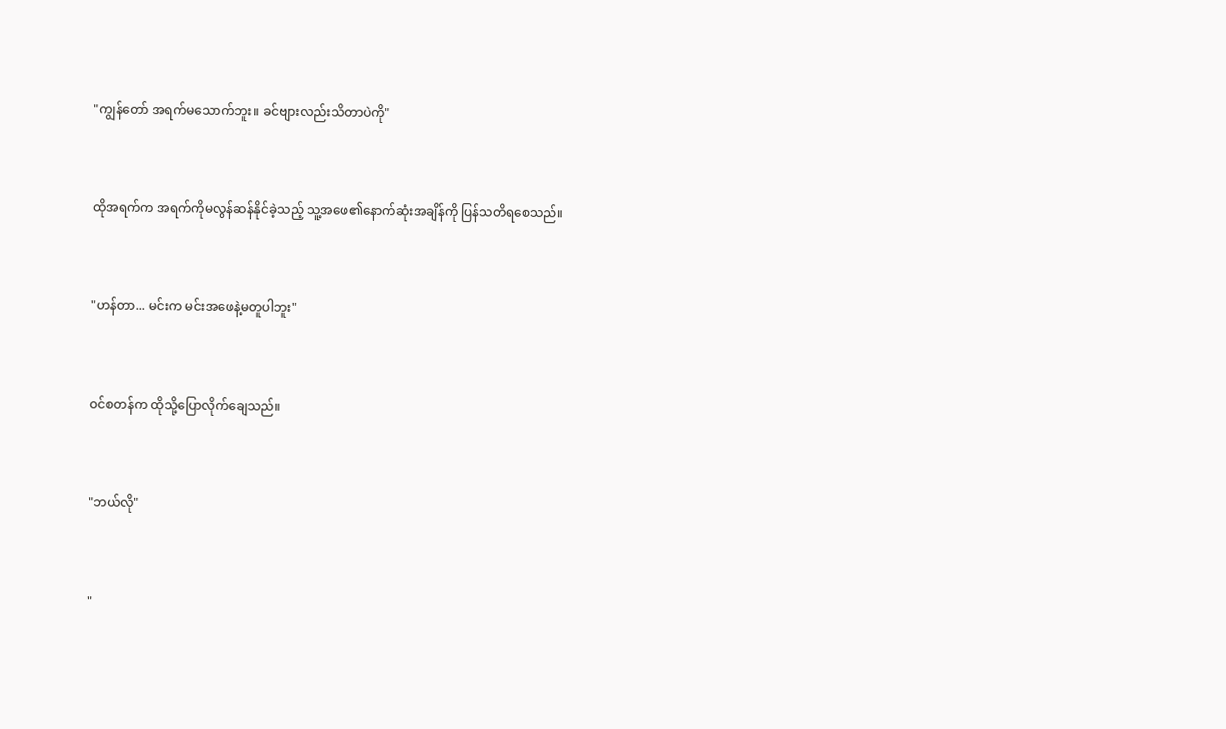"ကျွန်တော် အရက်မသောက်ဘူး။ ခင်ဗျားလည်းသိတာပဲကို"


ထိုအရက်က အရက်ကိုမလွန်ဆန်နိုင်ခဲ့သည့် သူ့အဖေ၏နောက်ဆုံးအချိန်ကို ပြန်သတိရစေသည်။


"ဟန်တာ... မင်းက မင်းအဖေနဲ့မတူပါဘူး"


ဝင်စတန်က ထိုသို့ပြောလိုက်ချေသည်။


"ဘယ်လို"


"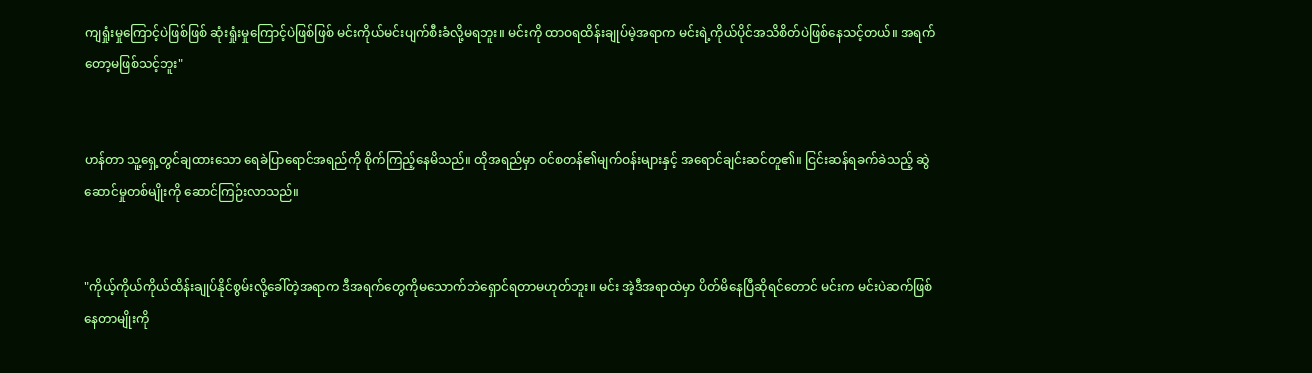ကျရှုံးမှုကြောင့်ပဲဖြစ်ဖြစ် ဆုံးရှုံးမှုကြောင့်ပဲဖြစ်ဖြစ် မင်းကိုယ်မင်းပျက်စီးခံလို့မရဘူး။ မင်းကို ထာဝရထိန်းချုပ်မဲ့အရာက မင်းရဲ့ကိုယ်ပိုင်အသိစိတ်ပဲဖြစ်နေသင့်တယ်။ အရက်တော့မဖြစ်သင့်ဘူး"


ဟန်တာ သူ့ရှေ့တွင်ချထားသော ရေခဲပြာရောင်အရည်ကို စိုက်ကြည့်နေမိသည်။ ထိုအရည်မှာ ဝင်စတန်၏မျက်ဝန်းများနှင့် အရောင်ချင်းဆင်တူ၏။ ငြင်းဆန်ရခက်ခဲသည့် ဆွဲဆောင်မှုတစ်မျိုးကို ဆောင်ကြဉ်းလာသည်။


"ကိုယ့်ကိုယ်ကိုယ်ထိန်းချုပ်နိုင်စွမ်းလို့ခေါ်တဲ့အရာက ဒီအရက်တွေကိုမသောက်ဘဲရှောင်ရတာမဟုတ်ဘူး။ မင်း အဲ့ဒီအရာထဲမှာ ပိတ်မိနေပြီဆိုရင်တောင် မင်းက မင်းပဲဆက်ဖြစ်နေတာမျိုးကို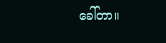ခေါ်တာ။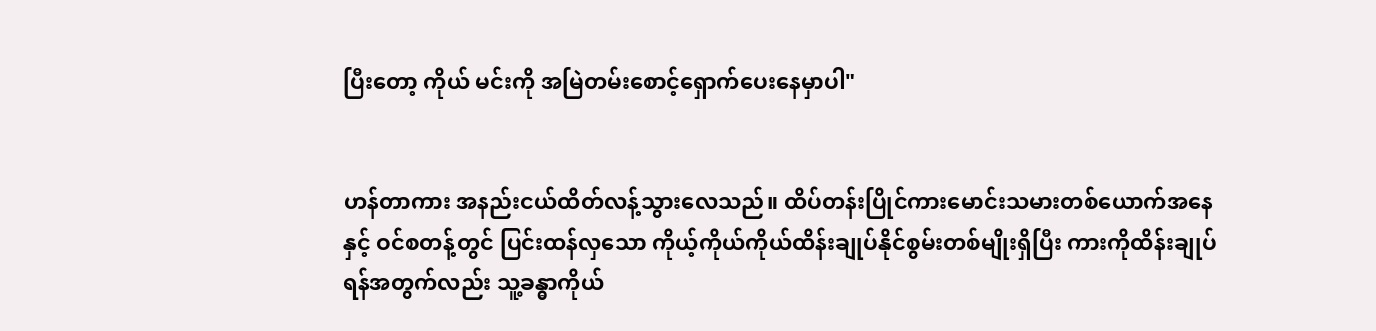ပြီးတော့ ကိုယ် မင်းကို အမြဲတမ်းစောင့်ရှောက်ပေးနေမှာပါ"


ဟန်တာကား အနည်းငယ်ထိတ်လန့်သွားလေသည်။ ထိပ်တန်းပြိုင်ကားမောင်းသမားတစ်ယောက်အနေနှင့် ဝင်စတန့်တွင် ပြင်းထန်လှသော ကိုယ့်ကိုယ်ကိုယ်ထိန်းချုပ်နိုင်စွမ်းတစ်မျိုးရှိပြီး ကားကိုထိန်းချုပ်ရန်အတွက်လည်း သူ့ခန္ဓာကိုယ်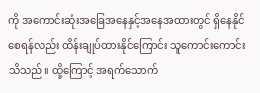ကို အကောင်းဆုံးအခြေအနေနှင့်အနေအထားတွင် ရှိနေနိုင်စေရန်လည်း ထိန်းချုပ်ထားနိုင်ကြောင်း သူကောင်းကောင်းသိသည်။ ထို့ကြောင့် အရက်သောက်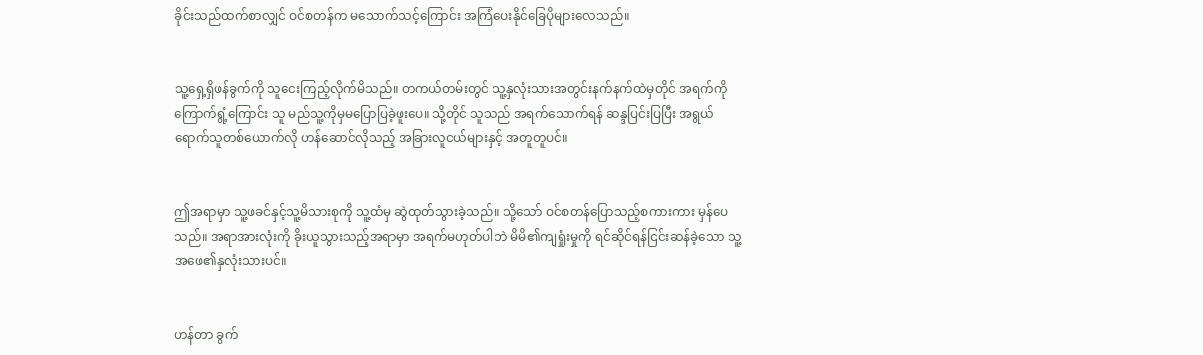ခိုင်းသည်ထက်စာလျှင် ဝင်စတန်က မသောက်သင့်ကြောင်း အကြံပေးနိုင်ခြေပိုများလေသည်။


သူ့ရှေ့ရှိဖန်ခွက်ကို သူငေးကြည့်လိုက်မိသည်။ တကယ်တမ်းတွင် သူ့နှလုံးသားအတွင်းနက်နက်ထဲမှတိုင် အရက်ကိုကြောက်ရွံ့ကြောင်း သူ မည်သူ့ကိုမှမပြောပြခဲ့ဖူးပေ။ သို့တိုင် သူသည် အရက်သောက်ရန် ဆန္ဒပြင်းပြပြီး အရွယ်ရောက်သူတစ်ယောက်လို ဟန်ဆောင်လိုသည့် အခြားလူငယ်များနှင့် အတူတူပင်။


ဤအရာမှာ သူ့ဖခင်နှင့်သူ့မိသားစုကို သူ့ထံမှ ဆွဲထုတ်သွားခဲ့သည်။ သို့သော် ဝင်စတန်ပြောသည့်စကားကား မှန်ပေသည်။ အရာအားလုံးကို ခိုးယူသွားသည့်အရာမှာ အရက်မဟုတ်ပါဘဲ မိမိ၏ကျရှုံးမှုကို ရင်ဆိုင်ရန်ငြင်းဆန်ခဲ့သော သူ့အဖေ၏နှလုံးသားပင်။


ဟန်တာ ခွက်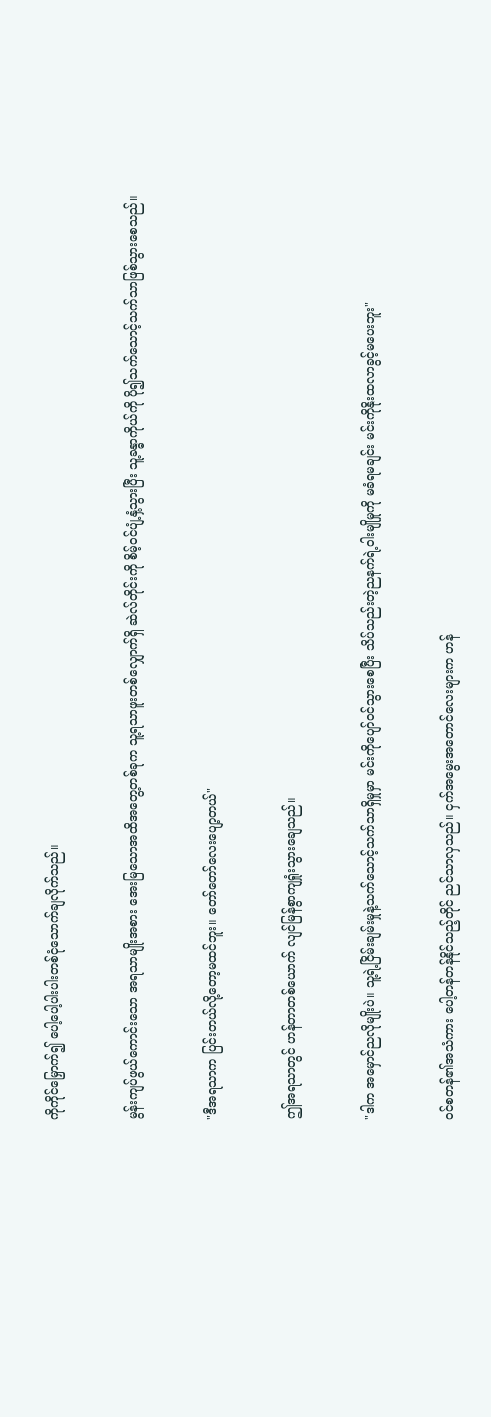ကိုကိုင်မြှောက်၍ ပေါ့ပေါ့ပါးပါးတစ်ငုံသောက်ချလိုက်သည်။


မွန်းကျပ်ဖွယ်ကောင်းသော အရသာမျိုးအစား အေးမြသောအထိအတွေ့တစ်ခုက သူ့ရသာဖူးတစ်လျှောက်ရှိ ဆဲလ်တိုင်းကို စိမ့်ဝင်ပျံ့နှံ့သွားပြီး သူ့ခန္ဓာကိုယ်ကို ပို၍သက်သောင့်သက်သာဖြစ်သွားစေသည်။


"ဒီအရသာက ပြင်းတယ်လို့တော့မထင်ဘူး။ တော်တော်လေးပျော့တယ်"


ဤအရသာတွင် ဟန်တာတစ်ယောက် လျင်မြန်စွာကျရှုံးသွားချေသည်။


"ဒါက အမှောင်ညလိုမျိုးပဲ။ သူ့ရဲ့ငြိမ်းချမ်းမှုနဲ့သက်သောင့်သက်သာရှိမှုမှာ မင်းကိုပျော်ဝင်သွားစေပြီး သိပ်သည်းတဲ့ညနက်ရဲ့ဝါးမျိုမှုကို မခံရမချင်း မင်းကိုနိုးထလာခွင့်မပေးဘူး"


ဝင်စတန်၏အသံကား ပေါ့တန်တန်နိုင်သည့်တိုင် ညင်သာလှသည်။ ငှက်အမွေးအတောင်လေးများက ဟန်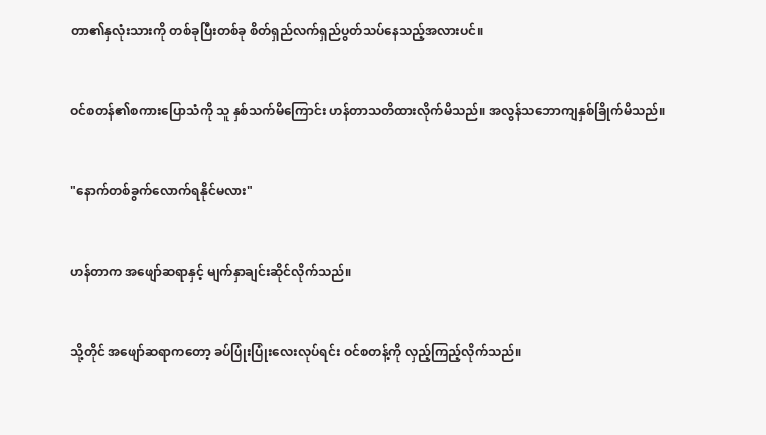တာ၏နှလုံးသားကို တစ်ခုပြီးတစ်ခု စိတ်ရှည်လက်ရှည်ပွတ်သပ်နေသည့်အလားပင်။


ဝင်စတန်၏စကားပြောသံကို သူ နှစ်သက်မိကြောင်း ဟန်တာသတိထားလိုက်မိသည်။ အလွန်သဘောကျနှစ်ခြိုက်မိသည်။


"နောက်တစ်ခွက်လောက်ရနိုင်မလား"


ဟန်တာက အဖျော်ဆရာနှင့် မျက်နှာချင်းဆိုင်လိုက်သည်။


သို့တိုင် အဖျော်ဆရာကတော့ ခပ်ပြုံးပြုံးလေးလုပ်ရင်း ဝင်စတန့်ကို လှည့်ကြည့်လိုက်သည်။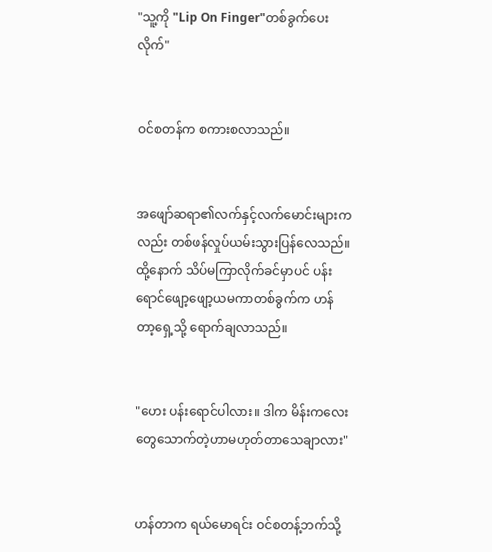"သူ့ကို "Lip On Finger"တစ်ခွက်ပေးလိုက်"


ဝင်စတန်က စကားစလာသည်။


အဖျော်ဆရာ၏လက်နှင့်လက်မောင်းများကလည်း တစ်ဖန်လှုပ်ယမ်းသွားပြန်လေသည်။ ထို့နောက် သိပ်မကြာလိုက်ခင်မှာပင် ပန်းရောင်ဖျော့ဖျော့ယမကာတစ်ခွက်က ဟန်တာ့ရှေ့သို့ ရောက်ချလာသည်။


"ဟေး ပန်းရောင်ပါလား။ ဒါက မိန်းကလေးတွေသောက်တဲ့ဟာမဟုတ်တာသေချာလား"


ဟန်တာက ရယ်မောရင်း ဝင်စတန့်ဘက်သို့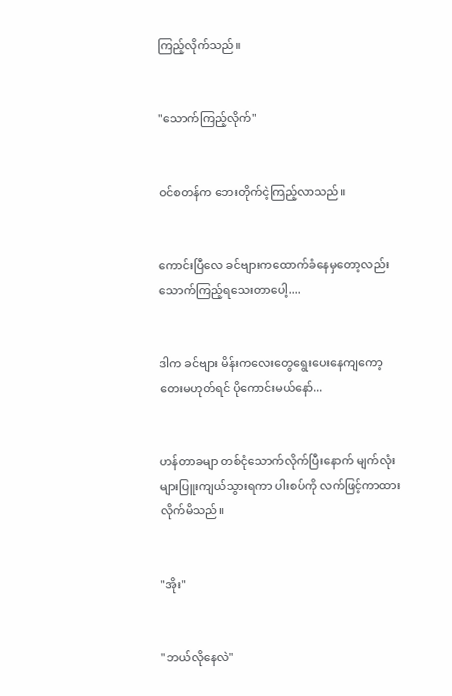ကြည့်လိုက်သည်။


"သောက်ကြည့်လိုက်"


ဝင်စတန်က ဘေးတိုက်ငဲ့ကြည့်လာသည်။


ကောင်းပြီလေ ခင်ဗျားကထောက်ခံနေမှတော့လည်း သောက်ကြည့်ရသေးတာပေါ့....


ဒါက ခင်ဗျား မိန်းကလေးတွေရွေးပေးနေကျကော့တေးမဟုတ်ရင် ပိုကောင်းမယ်နော်...


ဟန်တာခမျာ တစ်ငုံသောက်လိုက်ပြီးနောက် မျက်လုံးများပြူးကျယ်သွားရကာ ပါးစပ်ကို လက်ဖြင့်ကာထားလိုက်မိသည်။


"အိုး"


"ဘယ်လိုနေလဲ"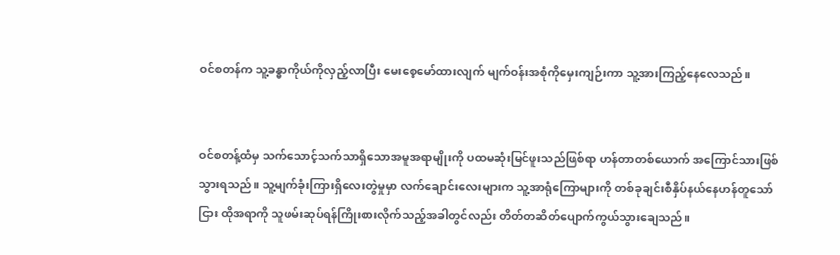ဝင်စတန်က သူ့ခန္ဓာကိုယ်ကိုလှည့်လာပြီး မေးစေ့မော်ထားလျက် မျက်ဝန်းအစုံကိုမှေးကျဉ်းကာ သူ့အားကြည့်နေလေသည်။


ဝင်စတန့်ထံမှ သက်သောင့်သက်သာရှိသောအမူအရာမျိုးကို ပထမဆုံးမြင်ဖူးသည်ဖြစ်ရာ ဟန်တာတစ်ယောက် အကြောင်သားဖြစ်သွားရသည်။ သူ့မျက်ခုံးကြားရှိလေးတွဲမှုမှာ လက်ချောင်းလေးများက သူ့အာရုံကြောများကို တစ်ခုချင်းစီနှိပ်နယ်နေဟန်တူသော်ငြား ထိုအရာကို သူဖမ်းဆုပ်ရန်ကြိုးစားလိုက်သည့်အခါတွင်လည်း တိတ်တဆိတ်ပျောက်ကွယ်သွားချေသည်။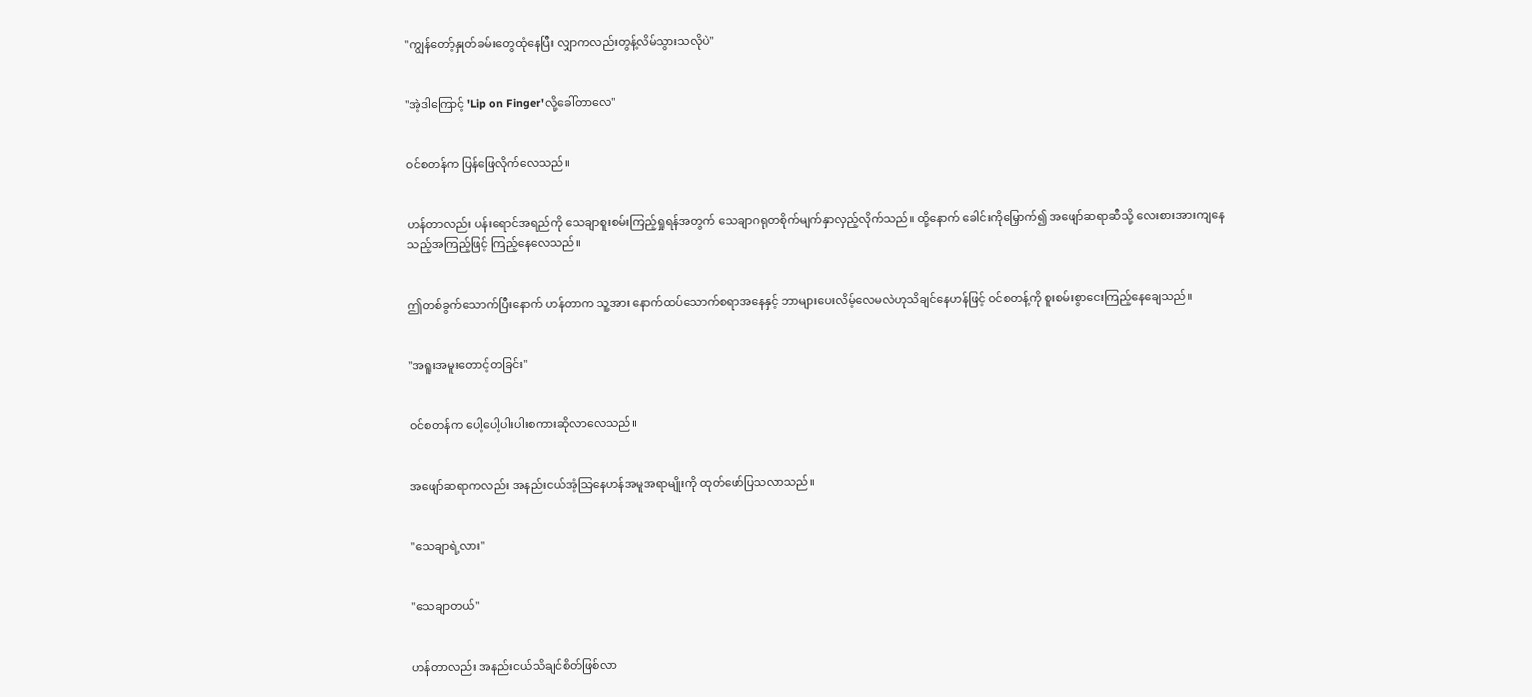"ကျွန်တော့်နှုတ်ခမ်းတွေထုံနေပြီး လျှာကလည်းတွန့်လိမ်သွားသလိုပဲ"


"အဲ့ဒါကြောင့် 'Lip on Finger'လို့ခေါ်တာလေ"


ဝင်စတန်က ပြန်ဖြေလိုက်လေသည်။


ဟန်တာလည်း ပန်းရောင်အရည်ကို သေချာစူးစမ်းကြည့်ရှုရန်အတွက် သေချာဂရုတစိုက်မျက်နှာလှည့်လိုက်သည်။ ထို့နောက် ခေါင်းကိုမြှောက်၍ အဖျော်ဆရာဆီသို့ လေးစားအားကျနေသည့်အကြည့်ဖြင့် ကြည့်နေလေသည်။


ဤတစ်ခွက်သောက်ပြီးနောက် ဟန်တာက သူ့အား နောက်ထပ်သောက်စရာအနေနှင့် ဘာများပေးလိမ့်လေမလဲဟုသိချင်နေဟန်ဖြင့် ဝင်စတန့်ကို စူးစမ်းစွာငေးကြည့်နေချေသည်။


"အရူးအမူးတောင့်တခြင်း"


ဝင်စတန်က ပေါ့ပေါ့ပါးပါးစကားဆိုလာလေသည်။


အဖျော်ဆရာကလည်း အနည်းငယ်အံ့သြနေဟန်အမူအရာမျိုးကို ထုတ်ဖော်ပြသလာသည်။


"သေချာရဲ့လား"


"သေချာတယ်"


ဟန်တာလည်း အနည်းငယ်သိချင်စိတ်ဖြစ်လာ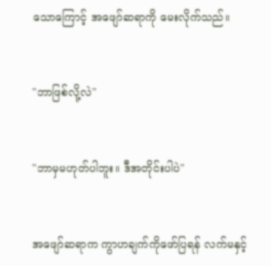သောကြောင့် အဖျော်ဆရာကို မေးလိုက်သည်။


"ဘာဖြစ်လို့လဲ"


"ဘာမှမဟုတ်ပါဘူး။ ဒီအတိုင်းပါပဲ"


အဖျော်ဆရာက ကွာဟချက်ကိုဖော်ပြရန် လက်မနှင့်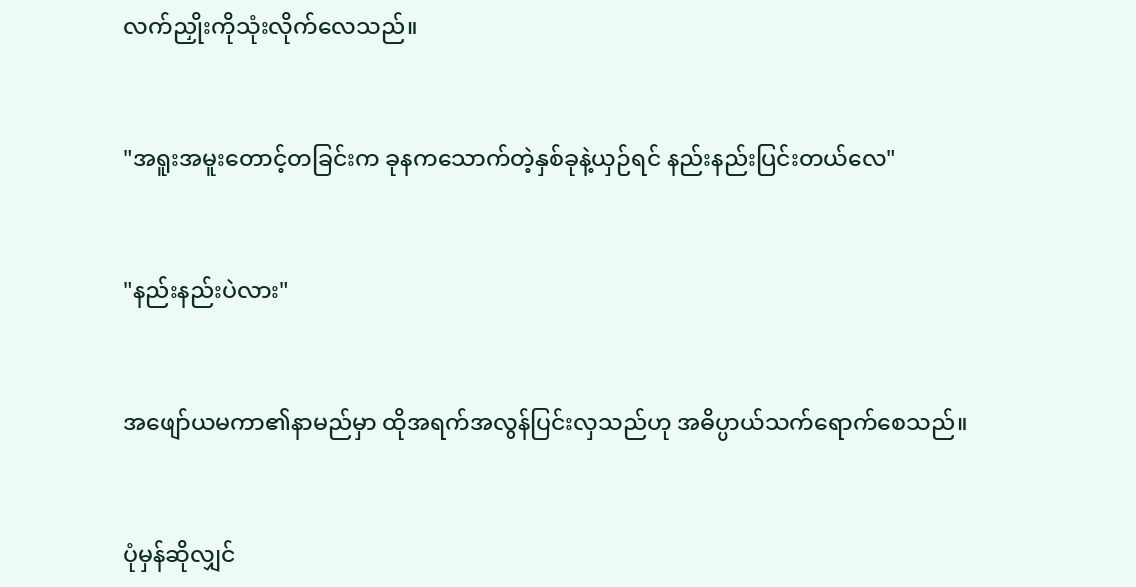လက်ညှိုးကိုသုံးလိုက်လေသည်။


"အရူးအမူးတောင့်တခြင်းက ခုနကသောက်တဲ့နှစ်ခုနဲ့ယှဉ်ရင် နည်းနည်းပြင်းတယ်လေ"


"နည်းနည်းပဲလား"


အဖျော်ယမကာ၏နာမည်မှာ ထိုအရက်အလွန်ပြင်းလှသည်ဟု အဓိပ္ပာယ်သက်ရောက်စေသည်။


ပုံမှန်ဆိုလျှင်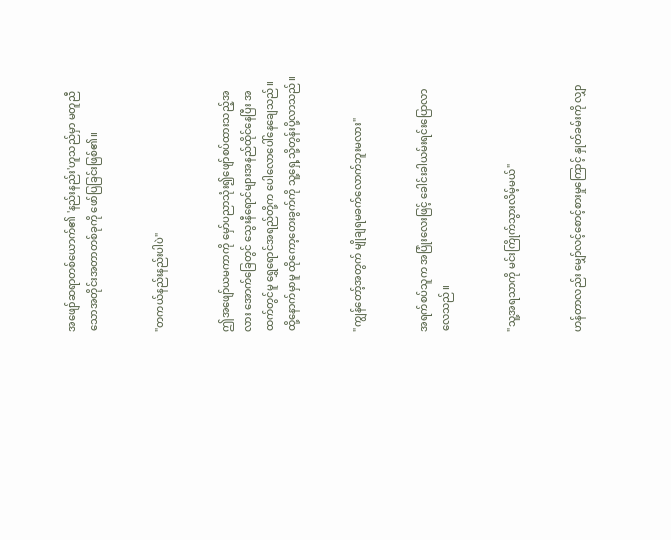အဖျော်ဆရာတစ်ယောက်၏ 'နည်းနည်း'ဟူသည်မှာ မတူညီသောအတိုင်းအတာတစ်ခုကို ဖော်ပြခြင်းဖြစ်၏။


"တကယ်နည်းနည်းပါပဲ"


ဤအဖျော်ယမကာကို မှော်ပညာသုံး၍ဖျော်စပ်ထားသည့်အလား အောက်ခြေတွင် သွေးနီရောင်များအနည်ထိုင်နေပြီး အထက်တွင်မူ ရွှေရောင်အရည်တို့က ပေါလောပေါ်နေချေသည်။ ထို့နောက်မှာမူ ထိုကော့တေးခွက်ကို သူ့ရှေ့သို့တွန်းပို့လာသည်။


"ကျွန်တော့်အတွက် မျိုချရမခက်လောက်ဘူးမလား"


အရက်စပ်သူက အပြုံးလေးဖြင့် ခေါင်းခါယမ်းရင်းပြောလာလေသည်။


"သူ့အရသာကို မင်းကြိုက်သွားလိမ့်မယ်"


ဟန်တာလည်း မျှော်လင့်စောင့်စားမှုကြောင့် နှုတ်ခမ်းကို လျှာ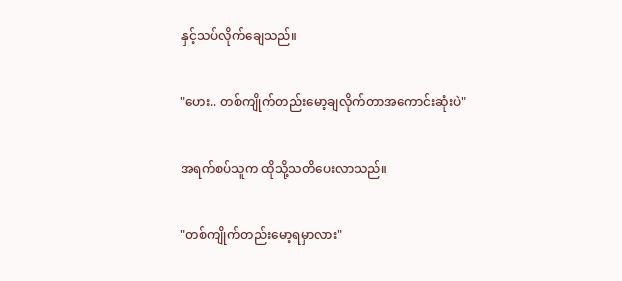နှင့်သပ်လိုက်ချေသည်။


"ဟေး.. တစ်ကျိုက်တည်းမော့ချလိုက်တာအကောင်းဆုံးပဲ"


အရက်စပ်သူက ထိုသို့သတိပေးလာသည်။


"တစ်ကျိုက်တည်းမော့ရမှာလား"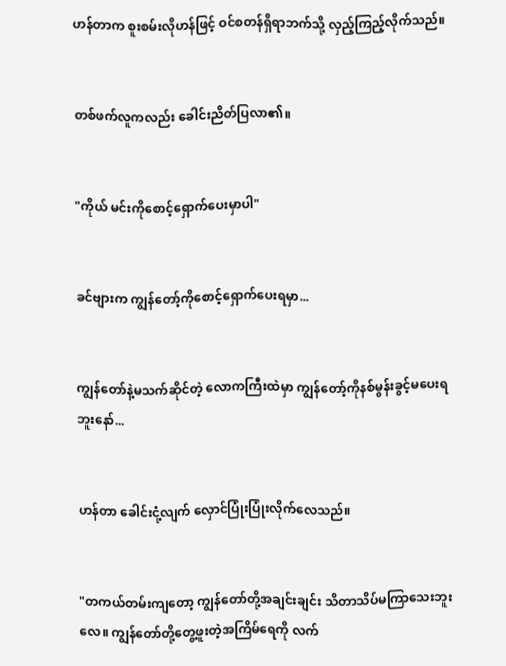ဟန်တာက စူးစမ်းလိုဟန်ဖြင့် ဝင်စတန်ရှိရာဘက်သို့ လှည့်ကြည့်လိုက်သည်။


တစ်ဖက်လူကလည်း ခေါင်းညိတ်ပြလာ၏။


"ကိုယ် မင်းကိုစောင့်ရှောက်ပေးမှာပါ"


ခင်ဗျားက ကျွန်တော့်ကိုစောင့်ရှောက်ပေးရမှာ...


ကျွန်တော်နဲ့မသက်ဆိုင်တဲ့ လောကကြီးထဲမှာ ကျွန်တော့်ကိုနစ်မွန်းခွင့်မပေးရဘူးနော်...


ဟန်တာ ခေါင်းငုံ့လျက် လှောင်ပြုံးပြုံးလိုက်လေသည်။


"တကယ်တမ်းကျတော့ ကျွန်တော်တို့အချင်းချင်း သိတာသိပ်မကြာသေးဘူးလေ။ ကျွန်တော်တို့တွေ့ဖူးတဲ့အကြိမ်ရေကို လက်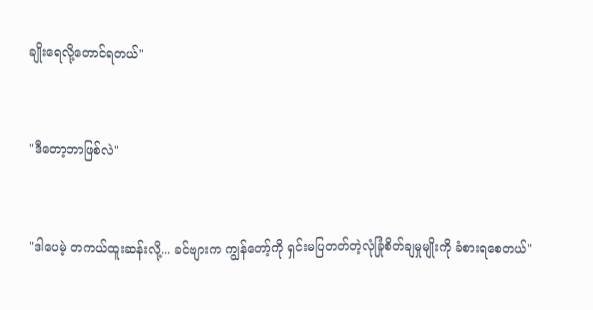ချိုးရေလို့တောင်ရတယ်"


"ဒီတော့ဘာဖြစ်လဲ"


"ဒါပေမဲ့ တကယ်ထူးဆန်းလို့... ခင်ဗျားက ကျွန်တော့်ကို ရှင်းမပြတတ်တဲ့လုံခြုံစိတ်ချမှုမျိုးကို ခံစားရစေတယ်"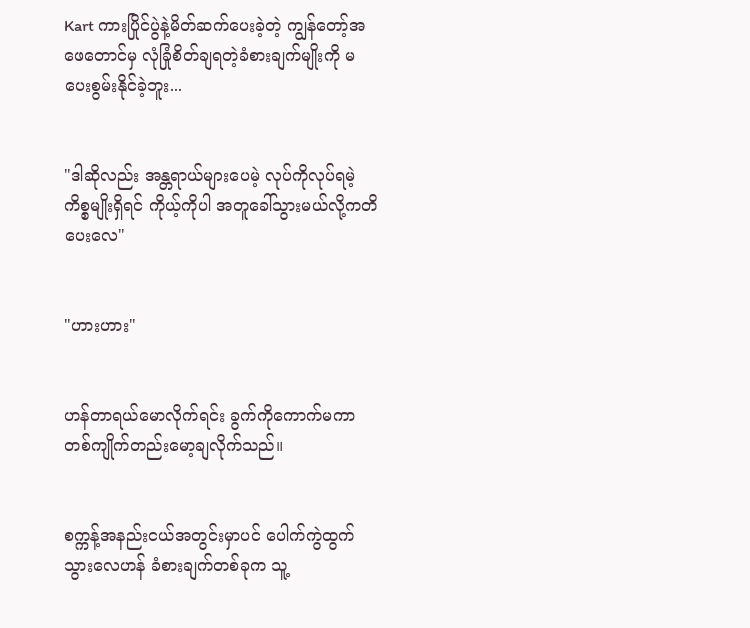Kart ကားပြိုင်ပွဲနဲ့မိတ်ဆက်ပေးခဲ့တဲ့ ကျွန်တော့်အဖေတောင်မှ လုံခြုံစိတ်ချရတဲ့ခံစားချက်မျိုးကို မပေးစွမ်းနိုင်ခဲ့ဘူး...


"ဒါဆိုလည်း အန္တရာယ်များပေမဲ့ လုပ်ကိုလုပ်ရမဲ့ကိစ္စမျိုးရှိရင် ကိုယ့်ကိုပါ အတူခေါ်သွားမယ်လို့ကတိပေးလေ"


"ဟားဟား"


ဟန်တာရယ်မောလိုက်ရင်း ခွက်ကိုကောက်မကာ တစ်ကျိုက်တည်းမော့ချလိုက်သည်။


စက္ကန့်အနည်းငယ်အတွင်းမှာပင် ပေါက်ကွဲထွက်သွားလေဟန် ခံစားချက်တစ်ခုက သူ့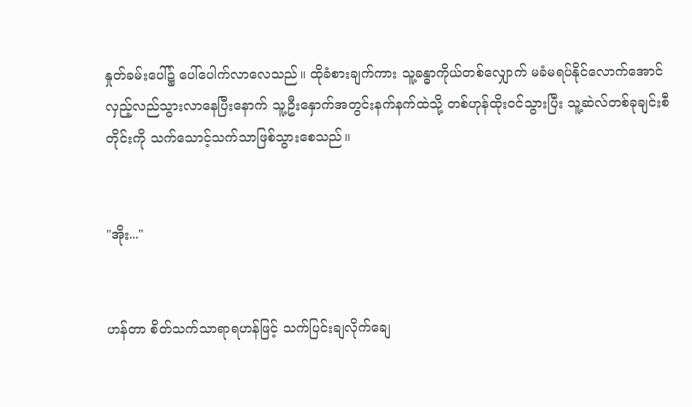နှုတ်ခမ်းပေါ်၌ ပေါ်ပေါက်လာလေသည်။ ထိုခံစားချက်ကား သူ့ခန္ဓာကိုယ်တစ်လျှောက် မခံမရပ်နိုင်လောက်အောင် လှည့်လည်သွားလာနေပြီးနောက် သူ့ဦးနှောက်အတွင်းနက်နက်ထဲသို့ တစ်ဟုန်ထိုးဝင်သွားပြီး သူ့ဆဲလ်တစ်ခုချင်းစီတိုင်းကို သက်သောင့်သက်သာဖြစ်သွားစေသည်။


"အိုး..."


ဟန်တာ စိတ်သက်သာရာရဟန်ဖြင့် သက်ပြင်းချလိုက်ချေ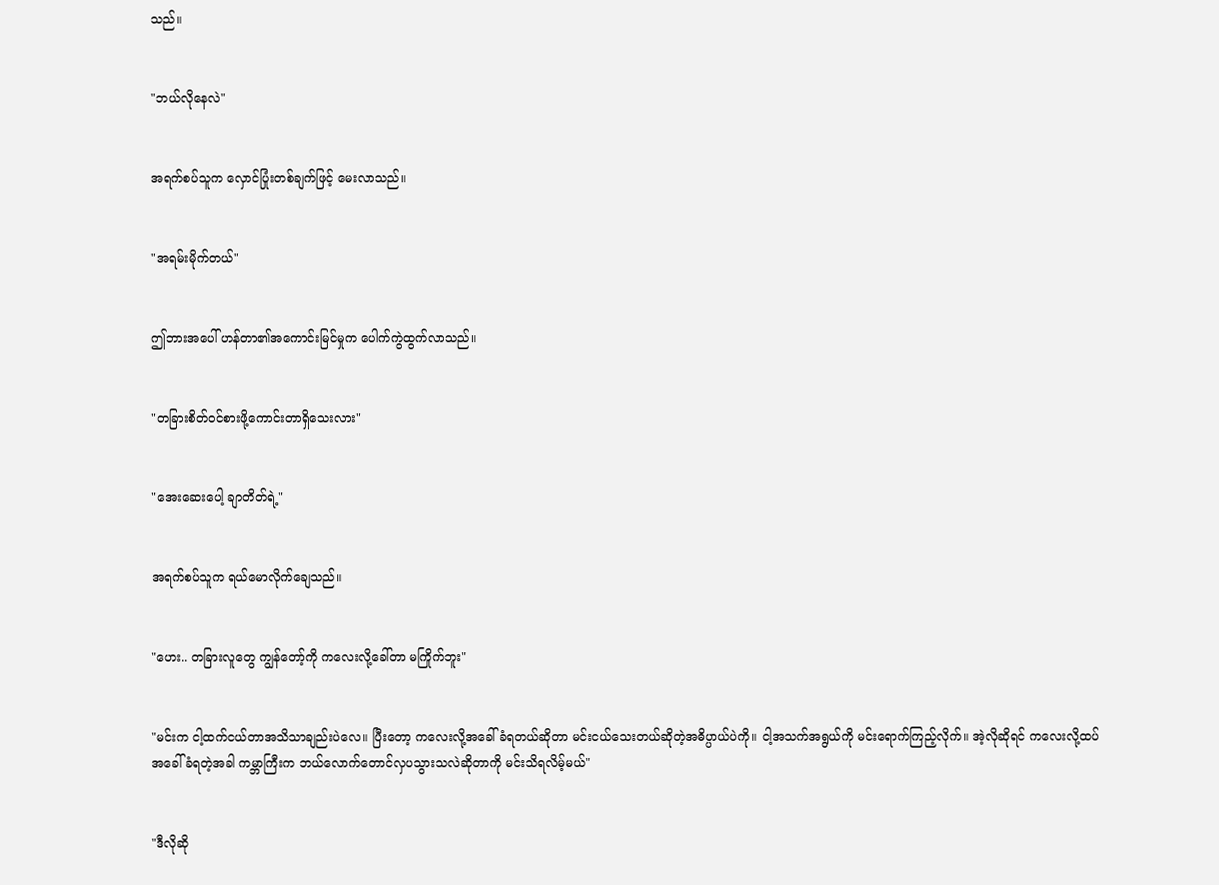သည်။


"ဘယ်လိုနေလဲ"


အရက်စပ်သူက လှောင်ပြုံးတစ်ချက်ဖြင့် မေးလာသည်။


"အရမ်းမိုက်တယ်"


ဤဘားအပေါ် ဟန်တာ၏အကောင်းမြင်မှုက ပေါက်ကွဲထွက်လာသည်။


"တခြားစိတ်ဝင်စားဖို့ကောင်းတာရှိသေးလား"


"အေးဆေးပေါ့ ချာတိတ်ရဲ့"


အရက်စပ်သူက ရယ်မောလိုက်ချေသည်။


"ဟေး.. တခြားလူတွေ ကျွန်တော့်ကို ကလေးလို့ခေါ်တာ မကြိုက်ဘူး"


"မင်းက ငါ့ထက်ငယ်တာအသိသာချည်းပဲလေ။ ပြီးတော့ ကလေးလို့အခေါ်ခံရတယ်ဆိုတာ မင်းငယ်သေးတယ်ဆိုတဲ့အဓိပ္ပာယ်ပဲကို။ ငါ့အသက်အရွယ်ကို မင်းရောက်ကြည့်လိုက်။ အဲ့လိုဆိုရင် ကလေးလို့ထပ်အခေါ်ခံရတဲ့အခါ ကမ္ဘာကြီးက ဘယ်လောက်တောင်လှပသွားသလဲဆိုတာကို မင်းသိရလိမ့်မယ်"


"ဒီလိုဆို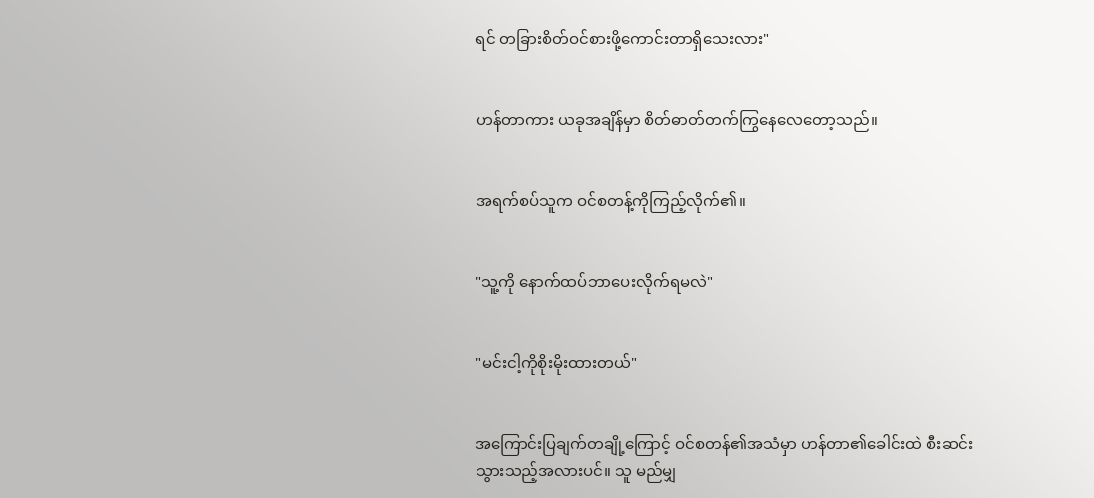ရင် တခြားစိတ်ဝင်စားဖို့ကောင်းတာရှိသေးလား"


ဟန်တာကား ယခုအချိန်မှာ စိတ်ဓာတ်တက်ကြွနေလေတော့သည်။


အရက်စပ်သူက ဝင်စတန့်ကိုကြည့်လိုက်၏။


"သူ့ကို နောက်ထပ်ဘာပေးလိုက်ရမလဲ"


"မင်းငါ့ကိုစိုးမိုးထားတယ်"


အကြောင်းပြချက်တချို့ကြောင့် ဝင်စတန်၏အသံမှာ ဟန်တာ၏ခေါင်းထဲ စီးဆင်းသွားသည့်အလားပင်။ သူ မည်မျှ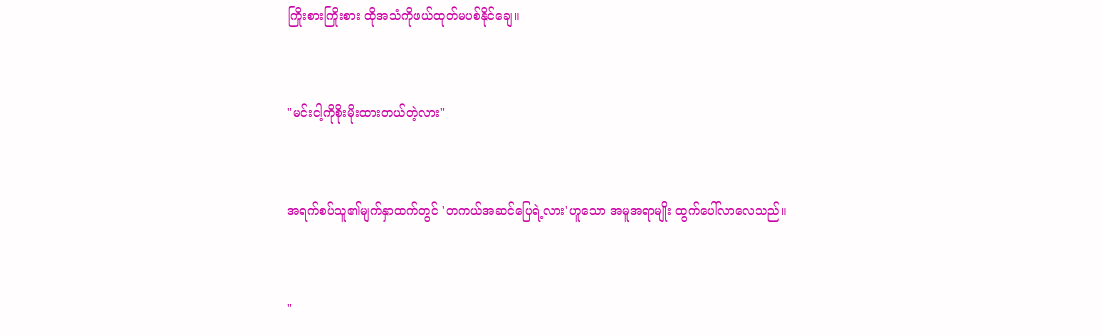ကြိုးစားကြိုးစား ထိုအသံကိုဖယ်ထုတ်မပစ်နိုင်ချေ။


"မင်းငါ့ကိုစိုးမိုးထားတယ်တဲ့လား"


အရက်စပ်သူ၏မျက်နှာထက်တွင် 'တကယ်အဆင်ပြေရဲ့လား'ဟူသော အမူအရာမျိုး ထွက်ပေါ်လာလေသည်။


"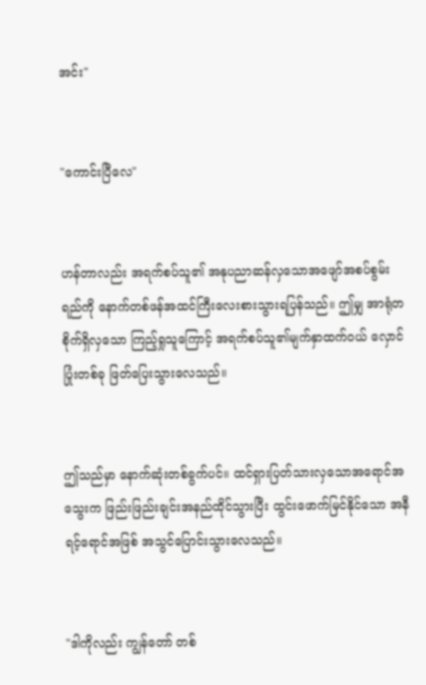အင်း"


"ကောင်းပြီလေ"


ဟန်တာလည်း အရက်စပ်သူ၏ အနုပညာဆန်လှသောအဖျော်အစပ်စွမ်းရည်ကို နောက်တစ်ဖန်အထင်ကြီးလေးစားသွားရပြန်သည်။ ဤမျှ အာရုံတစိုက်ရှိလှသော ကြည့်ရှုသူကြောင့် အရက်စပ်သူ၏မျက်နှာထက်ဝယ် လှောင်ပြုံးတစ်ခု ဖြတ်ပြေးသွားလေသည်။


ဤသည်မှာ နောက်ဆုံးတစ်ခွက်ပင်။ ထင်ရှားပြတ်သားလှသောအရောင်အသွေးက ဖြည်းဖြည်းချင်းအနည်ထိုင်သွားပြီး ထွင်းဖောက်မြင်နိုင်သော အနီရင့်ရောင်အဖြစ် အသွင်ပြောင်းသွားလေသည်။


"ဒါကိုလည်း ကျွန်တော် တစ်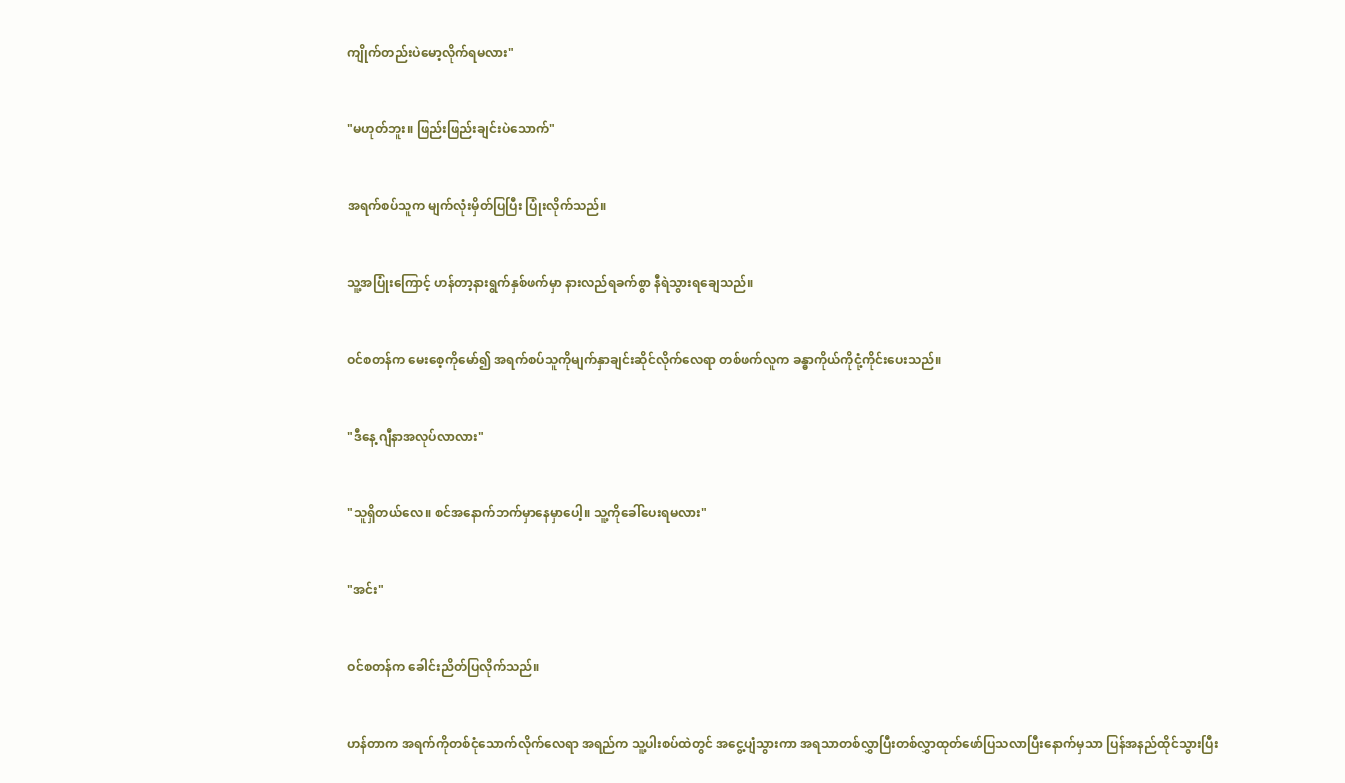ကျိုက်တည်းပဲမော့လိုက်ရမလား"


"မဟုတ်ဘူး။ ဖြည်းဖြည်းချင်းပဲသောက်"


အရက်စပ်သူက မျက်လုံးမှိတ်ပြပြီး ပြုံးလိုက်သည်။


သူ့အပြုံးကြောင့် ဟန်တာ့နားရွက်နှစ်ဖက်မှာ နားလည်ရခက်စွာ နီရဲသွားရချေသည်။


ဝင်စတန်က မေးစေ့ကိုမော်၍ အရက်စပ်သူကိုမျက်နှာချင်းဆိုင်လိုက်လေရာ တစ်ဖက်လူက ခန္ဓာကိုယ်ကိုငုံ့ကိုင်းပေးသည်။


"ဒီနေ့ ဂျီနာအလုပ်လာလား"


"သူရှိတယ်လေ။ စင်အနောက်ဘက်မှာနေမှာပေါ့။ သူ့ကိုခေါ်ပေးရမလား"


"အင်း"


ဝင်စတန်က ခေါင်းညိတ်ပြလိုက်သည်။


ဟန်တာက အရက်ကိုတစ်ငုံသောက်လိုက်လေရာ အရည်က သူ့ပါးစပ်ထဲတွင် အငွေ့ပျံသွားကာ အရသာတစ်လွှာပြီးတစ်လွှာထုတ်ဖော်ပြသလာပြီးနောက်မှသာ ပြန်အနည်ထိုင်သွားပြီး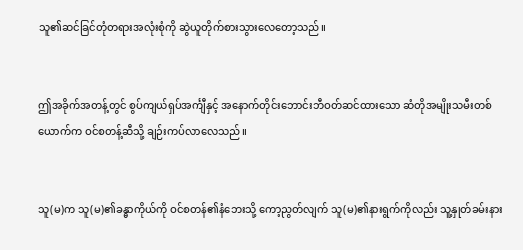သူ၏ဆင်ခြင်တုံတရားအလုံးစုံကို ဆွဲယူတိုက်စားသွားလေတော့သည်။


ဤအခိုက်အတန့်တွင် စွပ်ကျယ်ရှပ်အင်္ကျီနှင့် အနောက်တိုင်းဘောင်းဘီဝတ်ဆင်ထားသော ဆံတိုအမျိုးသမီးတစ်ယောက်က ဝင်စတန့်ဆီသို့ ချဉ်းကပ်လာလေသည်။


သူ(မ)က သူ(မ)၏ခန္ဓာကိုယ်ကို ဝင်စတန်၏နံဘေးသို့ ကော့ညွတ်လျက် သူ(မ)၏နားရွက်ကိုလည်း သူ့နှုတ်ခမ်းနား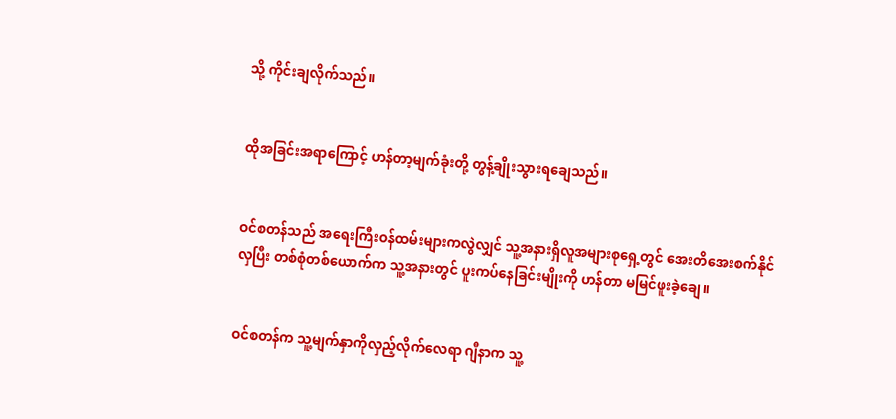သို့ ကိုင်းချလိုက်သည်။


ထိုအခြင်းအရာကြောင့် ဟန်တာ့မျက်ခုံးတို့ တွန့်ချိုးသွားရချေသည်။


ဝင်စတန်သည် အရေးကြီးဝန်ထမ်းများကလွဲလျှင် သူ့အနားရှိလူအများစုရှေ့တွင် အေးတိအေးစက်နိုင်လှပြီး တစ်စုံတစ်ယောက်က သူ့အနားတွင် ပူးကပ်နေခြင်းမျိုးကို ဟန်တာ မမြင်ဖူးခဲ့ချေ။


ဝင်စတန်က သူ့မျက်နှာကိုလှည့်လိုက်လေရာ ဂျီနာက သူ့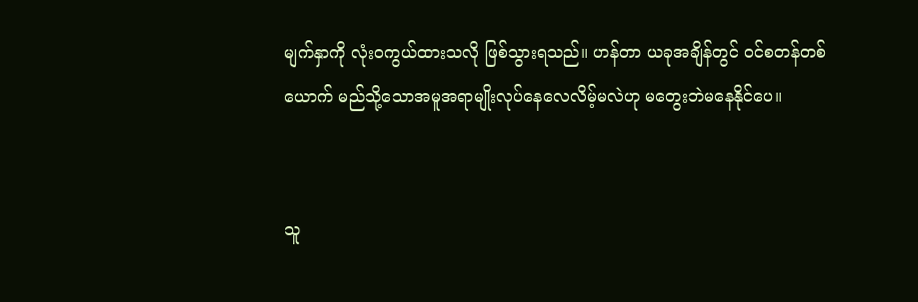မျက်နှာကို လုံးဝကွယ်ထားသလို ဖြစ်သွားရသည်။ ဟန်တာ ယခုအချိန်တွင် ဝင်စတန်တစ်ယောက် မည်သို့သောအမူအရာမျိုးလုပ်နေလေလိမ့်မလဲဟု မတွေးဘဲမနေနိုင်ပေ။


သူ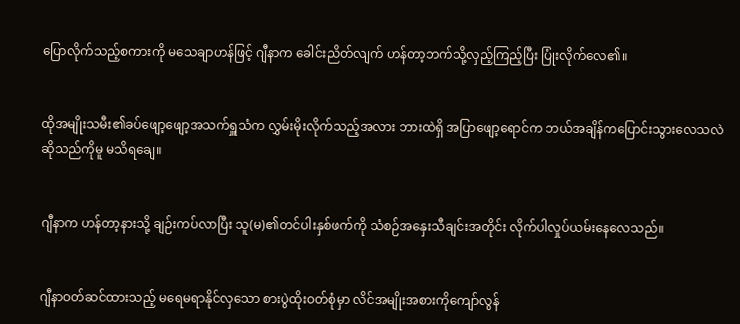ပြောလိုက်သည့်စကားကို မသေချာဟန်ဖြင့် ဂျီနာက ခေါင်းညိတ်လျက် ဟန်တာ့ဘက်သို့လှည့်ကြည့်ပြီး ပြုံးလိုက်လေ၏။


ထိုအမျိုးသမီး၏ခပ်ဖျော့ဖျော့အသက်ရှူသံက လွှမ်းမိုးလိုက်သည့်အလား ဘားထဲရှိ အပြာဖျော့ရောင်က ဘယ်အချိန်ကပြောင်းသွားလေသလဲဆိုသည်ကိုမူ မသိရချေ။


ဂျီနာက ဟန်တာ့နားသို့ ချဉ်းကပ်လာပြီး သူ(မ)၏တင်ပါးနှစ်ဖက်ကို သံစဉ်အနှေးသီချင်းအတိုင်း လိုက်ပါလှုပ်ယမ်းနေလေသည်။


ဂျီနာဝတ်ဆင်ထားသည့် မရေမရာနိုင်လှသော စားပွဲထိုးဝတ်စုံမှာ လိင်အမျိုးအစားကိုကျော်လွန်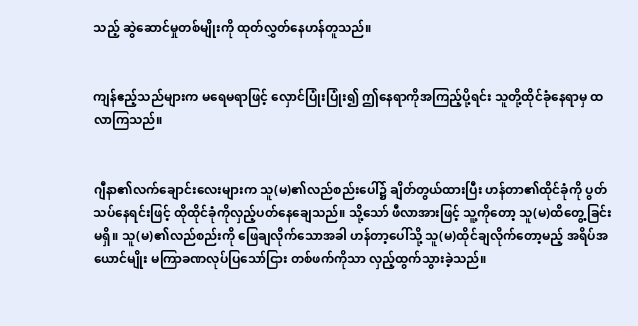သည့် ဆွဲဆောင်မှုတစ်မျိုးကို ထုတ်လွှတ်နေဟန်တူသည်။


ကျန်ဧည့်သည်များက မရေမရာဖြင့် လှောင်ပြုံးပြုံး၍ ဤနေရာကိုအကြည့်ပို့ရင်း သူတို့ထိုင်ခုံနေရာမှ ထလာကြသည်။


ဂျီနာ၏လက်ချောင်းလေးများက သူ(မ)၏လည်စည်းပေါ်၌ ချိတ်တွယ်ထားပြီး ဟန်တာ၏ထိုင်ခုံကို ပွတ်သပ်နေရင်းဖြင့် ထိုထိုင်ခုံကိုလှည့်ပတ်နေချေသည်။ သို့သော် ဖီလာအားဖြင့် သူ့ကိုတော့ သူ(မ)ထိတွေ့ခြင်းမရှိ။ သူ(မ)၏လည်စည်းကို ဖြေချလိုက်သောအခါ ဟန်တာ့ပေါ်သို့ သူ(မ)ထိုင်ချလိုက်တော့မည့် အရိပ်အယောင်မျိုး မကြာခဏလုပ်ပြသော်ငြား တစ်ဖက်ကိုသာ လှည့်ထွက်သွားခဲ့သည်။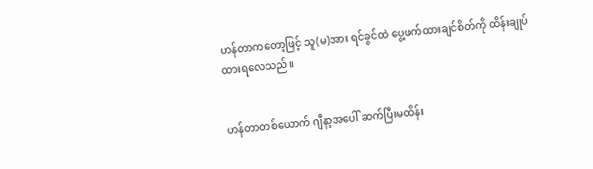ဟန်တာကတော့ဖြင့် သူ(မ)အား ရင်ခွင်ထဲ ပွေ့ဖက်ထားချင်စိတ်ကို ထိန်းချုပ်ထားရလေသည်။


ဟန်တာတစ်ယောက် ဂျီနာ့အပေါ် ဆက်ပြီးမထိန်း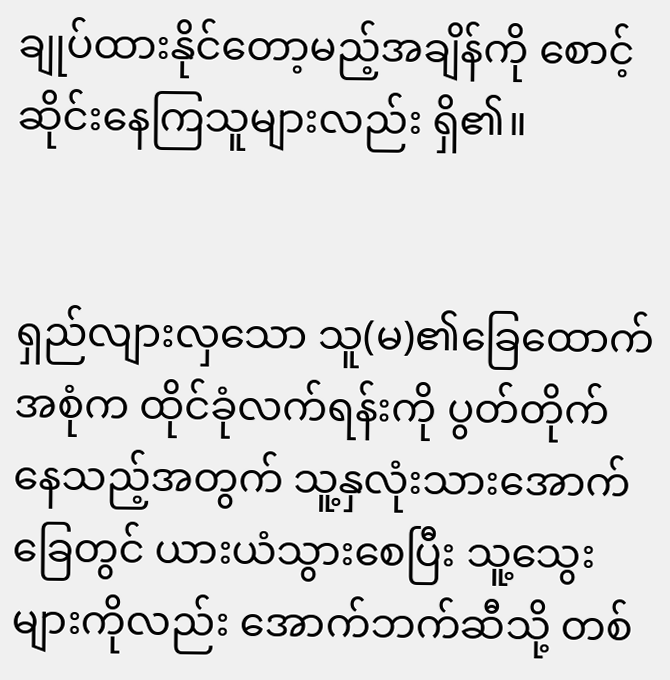ချုပ်ထားနိုင်တော့မည့်အချိန်ကို စောင့်ဆိုင်းနေကြသူများလည်း ရှိ၏။


ရှည်လျားလှသော သူ(မ)၏ခြေထောက်အစုံက ထိုင်ခုံလက်ရန်းကို ပွတ်တိုက်နေသည့်အတွက် သူ့နှလုံးသားအောက်ခြေတွင် ယားယံသွားစေပြီး သူ့သွေးများကိုလည်း အောက်ဘက်ဆီသို့ တစ်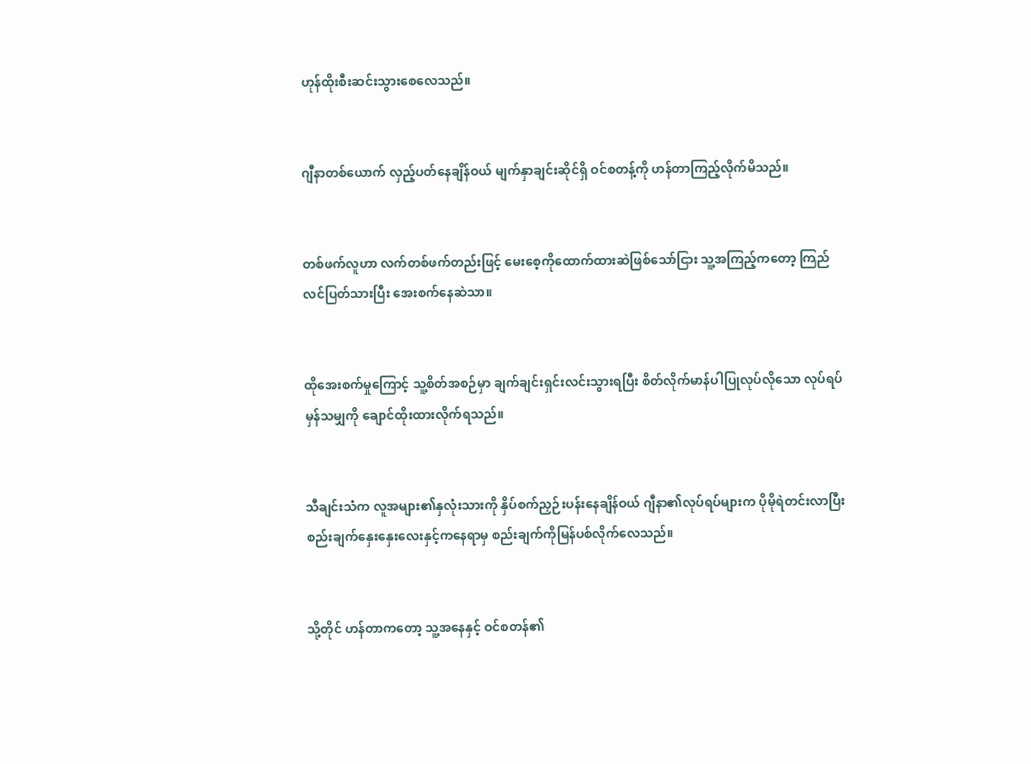ဟုန်ထိုးစီးဆင်းသွားစေလေသည်။


ဂျီနာတစ်ယောက် လှည့်ပတ်နေချိန်ဝယ် မျက်နှာချင်းဆိုင်ရှိ ဝင်စတန့်ကို ဟန်တာကြည့်လိုက်မိသည်။


တစ်ဖက်လူဟာ လက်တစ်ဖက်တည်းဖြင့် မေးစေ့ကိုထောက်ထားဆဲဖြစ်သော်ငြား သူ့အကြည့်ကတော့ ကြည်လင်ပြတ်သားပြီး အေးစက်နေဆဲသာ။


ထိုအေးစက်မှုကြောင့် သူ့စိတ်အစဉ်မှာ ချက်ချင်းရှင်းလင်းသွားရပြီး စိတ်လိုက်မာန်ပါပြုလုပ်လိုသော လုပ်ရပ်မှန်သမျှကို ချောင်ထိုးထားလိုက်ရသည်။


သီချင်းသံက လူအများ၏နှလုံးသားကို နှိပ်စက်ညှဉ်းပန်းနေချိန်ဝယ် ဂျီနာ၏လုပ်ရပ်များက ပိုမိုရဲတင်းလာပြီး စည်းချက်နှေးနှေးလေးနှင့်ကနေရာမှ စည်းချက်ကိုမြန်ပစ်လိုက်လေသည်။


သို့တိုင် ဟန်တာကတော့ သူ့အနေနှင့် ဝင်စတန်၏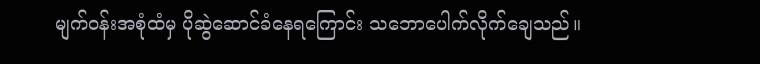မျက်ဝန်းအစုံထံမှ ပိုဆွဲဆောင်ခံနေရကြောင်း သဘောပေါက်လိုက်ချေသည်။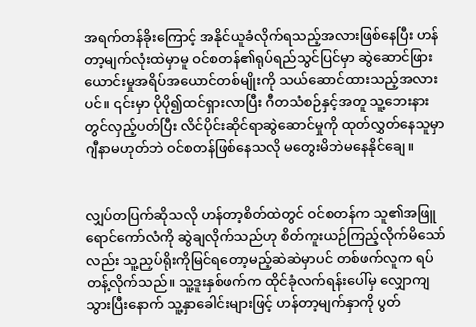အရက်တန်ခိုးကြောင့် အနိုင်ယူခံလိုက်ရသည့်အလားဖြစ်နေပြီး ဟန်တာ့မျက်လုံးထဲမှာမူ ဝင်စတန်၏ရုပ်ရည်သွင်ပြင်မှာ ဆွဲဆောင်ဖြားယောင်းမှုအရိပ်အယောင်တစ်မျိုးကို သယ်ဆောင်ထားသည့်အလားပင်။ ၎င်းမှာ ပိုပို၍ထင်ရှားလာပြီး ဂီတသံစဉ်နှင့်အတူ သူ့ဘေးနားတွင်လှည့်ပတ်ပြီး လိင်ပိုင်းဆိုင်ရာဆွဲဆောင်မှုကို ထုတ်လွှတ်နေသူမှာ ဂျီနာမဟုတ်ဘဲ ဝင်စတန်ဖြစ်နေသလို မတွေးမိဘဲမနေနိုင်ချေ။


လျှပ်တပြက်ဆိုသလို ဟန်တာ့စိတ်ထဲတွင် ဝင်စတန်က သူ၏အဖြူရောင်ကော်လံကို ဆွဲချလိုက်သည်ဟု စိတ်ကူးယဉ်ကြည့်လိုက်မိသော်လည်း သူ့ညှပ်ရိုးကိုမြင်ရတော့မည့်ဆဲဆဲမှာပင် တစ်ဖက်လူက ရပ်တန့်လိုက်သည်။ သူ့ဒူးနှစ်ဖက်က ထိုင်ခုံလက်ရန်းပေါ်မှ လျှောကျသွားပြီးနောက် သူ့နှာခေါင်းများဖြင့် ဟန်တာ့မျက်နှာကို ပွတ်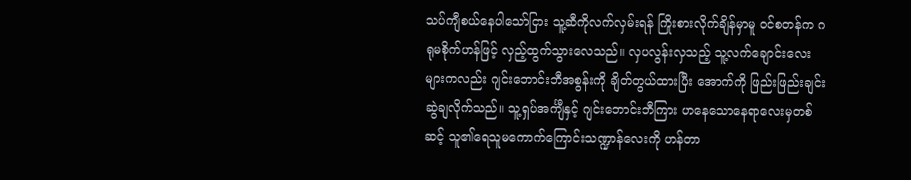သပ်ကျီစယ်နေပါသော်ငြား သူ့ဆီကိုလက်လှမ်းရန် ကြိုးစားလိုက်ချိန်မှာမူ ဝင်စတန်က ဂရုမစိုက်ဟန်ဖြင့် လှည့်ထွက်သွားလေသည်။ လှပလွန်းလှသည့် သူ့လက်ချောင်းလေးများကလည်း ဂျင်းဘောင်းဘီအစွန်းကို ချိတ်တွယ်ထားပြီး အောက်ကို ဖြည်းဖြည်းချင်းဆွဲချလိုက်သည်။ သူ့ရှပ်အင်္ကျီနှင့် ဂျင်းဘောင်းဘီကြား ဟနေသောနေရာလေးမှတစ်ဆင့် သူ၏ရေသူမကောက်ကြောင်းသဏ္ဍာန်လေးကို ဟန်တာ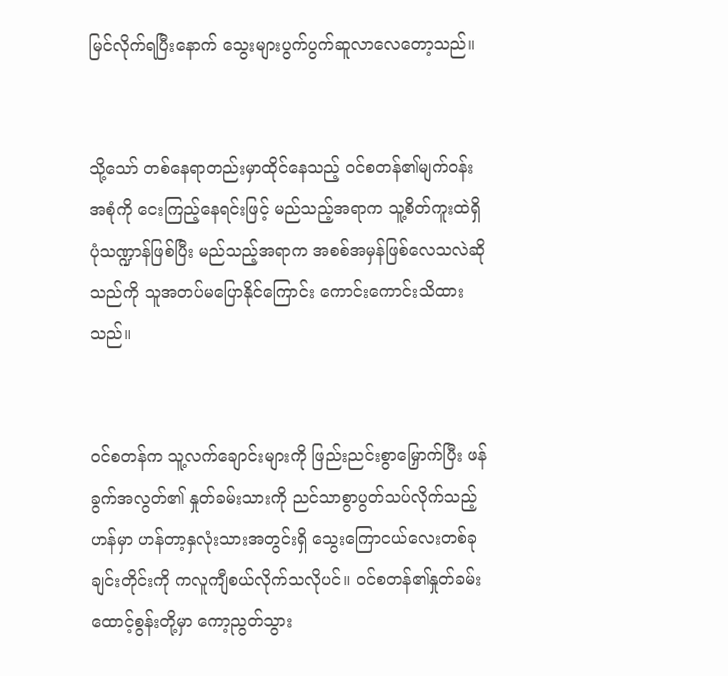မြင်လိုက်ရပြီးနောက် သွေးများပွက်ပွက်ဆူလာလေတော့သည်။


သို့သော် တစ်နေရာတည်းမှာထိုင်နေသည့် ဝင်စတန်၏မျက်ဝန်းအစုံကို ငေးကြည့်နေရင်းဖြင့် မည်သည့်အရာက သူ့စိတ်ကူးထဲရှိပုံသဏ္ဍာန်ဖြစ်ပြီး မည်သည့်အရာက အစစ်အမှန်ဖြစ်လေသလဲဆိုသည်ကို သူအတပ်မပြောနိုင်ကြောင်း ကောင်းကောင်းသိထားသည်။


ဝင်စတန်က သူ့လက်ချောင်းများကို ဖြည်းညင်းစွာမြှောက်ပြီး ဖန်ခွက်အလွတ်၏ နှုတ်ခမ်းသားကို ညင်သာစွာပွတ်သပ်လိုက်သည့်ဟန်မှာ ဟန်တာ့နှလုံးသားအတွင်းရှိ သွေးကြောငယ်လေးတစ်ခုချင်းတိုင်းကို ကလူကျီစယ်လိုက်သလိုပင်။ ဝင်စတန်၏နှုတ်ခမ်းထောင့်စွန်းတို့မှာ ကော့ညွတ်သွား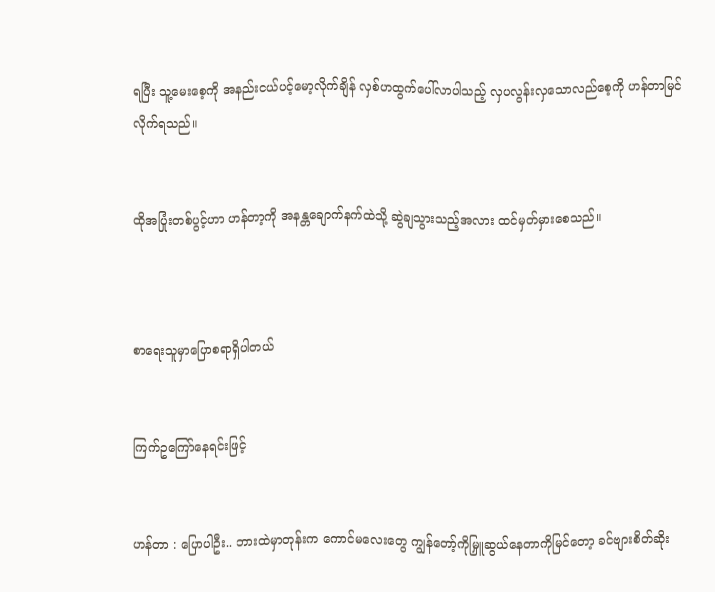ရပြီး သူ့မေးစေ့ကို အနည်းငယ်ပင့်မော့လိုက်ချိန် လှစ်ဟထွက်ပေါ်လာပါသည့် လှပလွန်းလှသောလည်စေ့ကို ဟန်တာမြင်လိုက်ရသည်။


ထိုအပြုံးတစ်ပွင့်ဟာ ဟန်တာ့ကို အနန္တချောက်နက်ထဲသို့ ဆွဲချသွားသည့်အလား ထင်မှတ်မှားစေသည်။



စာရေးသူမှာပြောစရာရှိပါတယ်


ကြက်ဥကြော်နေရင်းဖြင့်


ဟန်တာ : ပြောပါဦး.. ဘားထဲမှာတုန်းက ကောင်မလေးတွေ ကျွန်တော့်ကိုမြှူဆွယ်နေတာကိုမြင်တော့ ခင်ဗျားစိတ်ဆိုး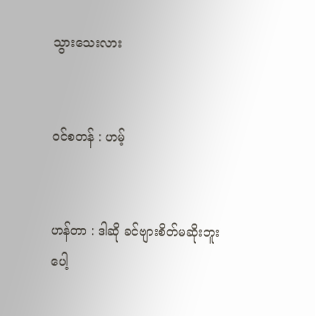သွားသေးလား


ဝင်စတန် : ဟမ့်


ဟန်တာ : ဒါဆို ခင်ဗျားစိတ်မဆိုးဘူးပေါ့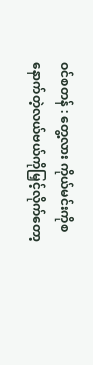ဝင်စတန် : တွေ့လား ကိုယ်မင်းကိုစနောက်တဲ့လယ်ဗယ်ကိုမြှင့်လိုက်တော့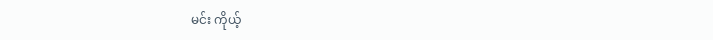မင်း ကိုယ့်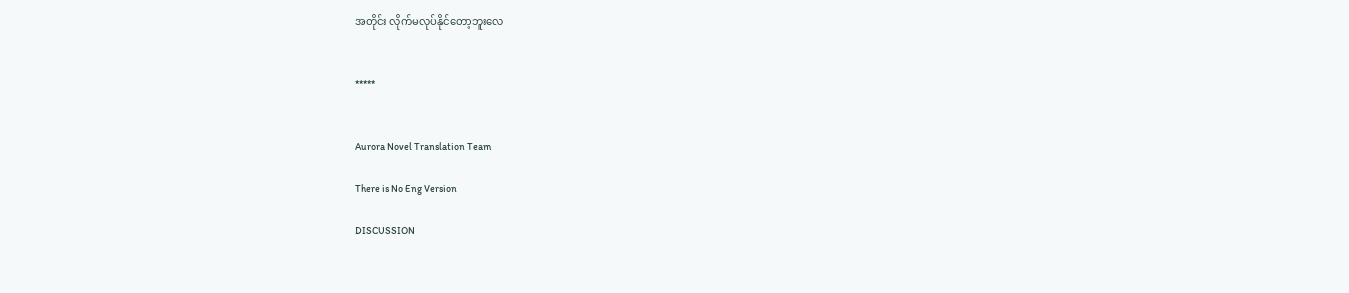အတိုင်း လိုက်မလုပ်နိုင်တော့ဘူးလေ


*****


Aurora Novel Translation Team

There is No Eng Version

DISCUSSION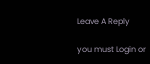Leave A Reply

you must Login or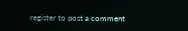register to post a comment